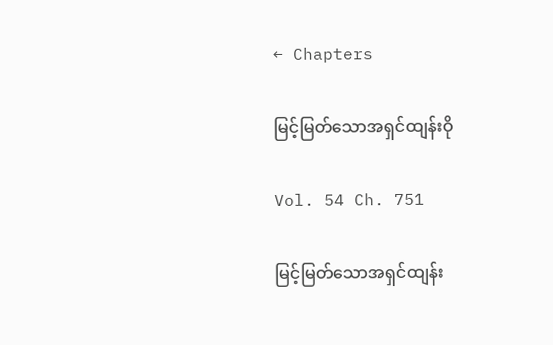← Chapters

မြင့်မြတ်သောအရှင်ထျန်းဝို

Vol. 54 Ch. 751

မြင့်မြတ်သောအရှင်ထျန်း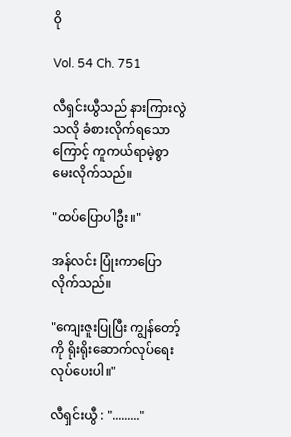ဝို

Vol. 54 Ch. 751

လီရှင်းယွီသည် နားကြားလွဲသလို ခံစားလိုက်ရသောကြောင့် ကူကယ်ရာမဲ့စွာ မေးလိုက်သည်။

"ထပ်ပြောပါဦး။"

အန်လင်း ပြုံးကာပြောလိုက်သည်။

"ကျေးဇူးပြုပြီး ကျွန်တော့်ကို ရိုးရိုးဆောက်လုပ်ရေး လုပ်ပေးပါ။"

လီရှင်းယွီ : "........."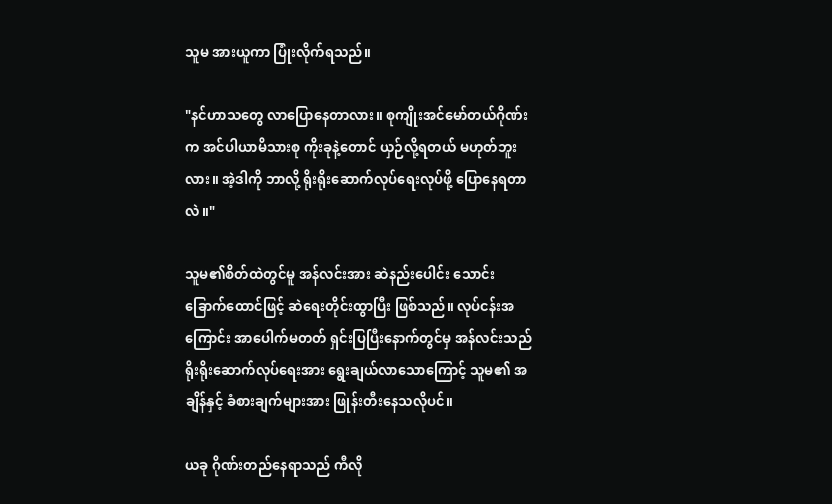သူမ အားယူကာ ပြုံးလိုက်ရသည်။

"နင်ဟာသတွေ လာပြောနေတာလား။ စုကျိုးအင်မော်တယ်ဂိုဏ်းက အင်ပါယာမိသားစု ကိုးခုနဲ့တောင် ယှဉ်လို့ရတယ် မဟုတ်ဘူးလား။ အဲ့ဒါကို ဘာလို့ ရိုးရိုးဆောက်လုပ်ရေးလုပ်ဖို့ ပြောနေရတာလဲ။"

သူမ၏စိတ်ထဲတွင်မူ အန်လင်းအား ဆဲနည်းပေါင်း သောင်းခြောက်ထောင်ဖြင့် ဆဲရေးတိုင်းထွာပြီး ဖြစ်သည်။ လုပ်ငန်းအကြောင်း အာပေါက်မတတ် ရှင်းပြပြီးနောက်တွင်မှ အန်လင်းသည် ရိုးရိုးဆောက်လုပ်ရေးအား ရွေးချယ်လာသောကြောင့် သူမ၏ အချိန်နှင့် ခံစားချက်များအား ဖြုန်းတီးနေသလိုပင်။

ယခု ဂိုဏ်းတည်နေရာသည် ကီလို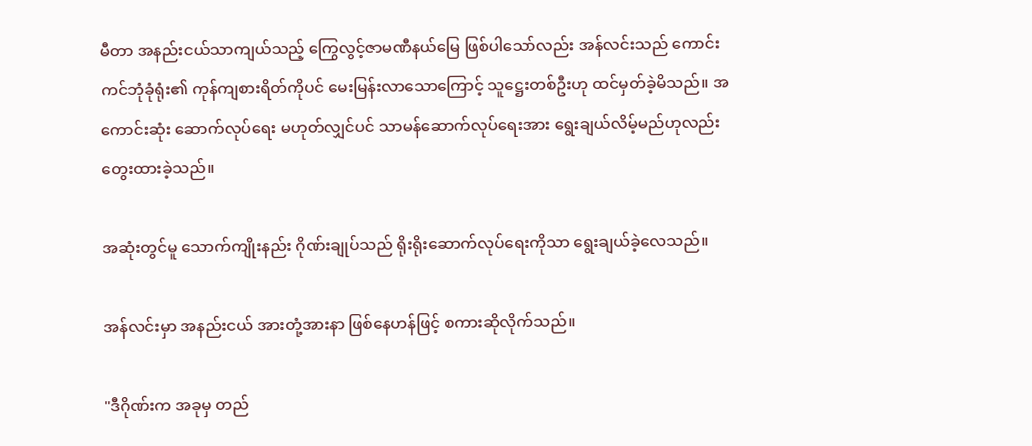မီတာ အနည်းငယ်သာကျယ်သည့် ကြွေလွင့်ဇာမဏီနယ်မြေ ဖြစ်ပါသော်လည်း အန်လင်းသည် ကောင်းကင်ဘုံခုံရုံး၏ ကုန်ကျစားရိတ်ကိုပင် မေးမြန်းလာသောကြောင့် သူဋ္ဌေးတစ်ဦးဟု ထင်မှတ်ခဲ့မိသည်။ အကောင်းဆုံး ဆောက်လုပ်ရေး မဟုတ်လျှင်ပင် သာမန်ဆောက်လုပ်ရေးအား ရွေးချယ်လိမ့်မည်ဟုလည်း တွေးထားခဲ့သည်။

အဆုံးတွင်မူ သောက်ကျိုးနည်း ဂိုဏ်းချုပ်သည် ရိုးရိုးဆောက်လုပ်ရေးကိုသာ ရွေးချယ်ခဲ့လေသည်။

အန်လင်းမှာ အနည်းငယ် အားတုံ့အားနာ ဖြစ်နေဟန်ဖြင့် စကားဆိုလိုက်သည်။

"ဒီဂိုဏ်းက အခုမှ တည်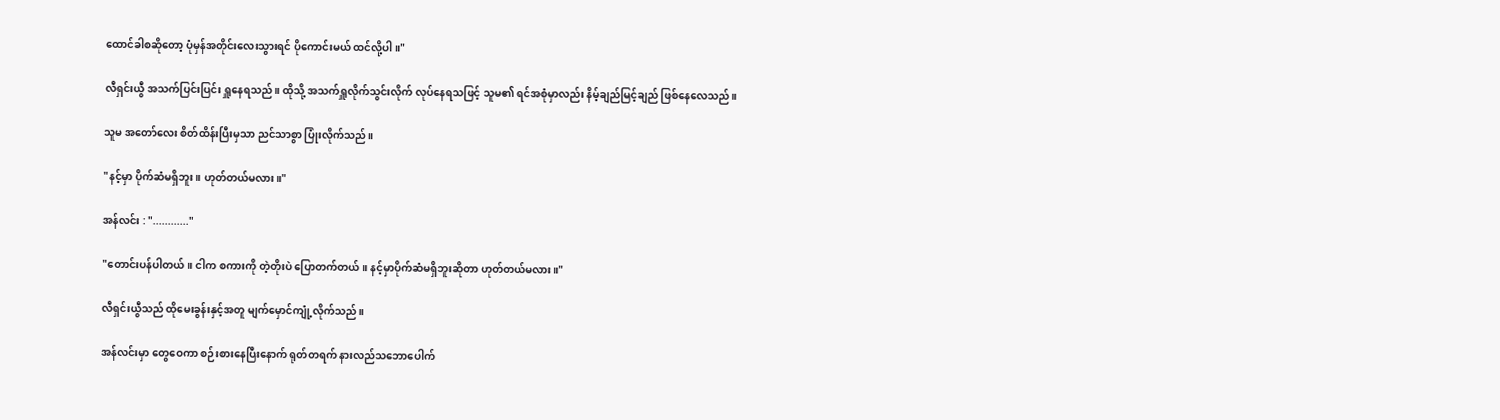ထောင်ခါစဆိုတော့ ပုံမှန်အတိုင်းလေးသွားရင် ပိုကောင်းမယ် ထင်လို့ပါ။"

လီရှင်းယွီ အသက်ပြင်းပြင်း ရှူနေရသည်။ ထိုသို့ အသက်ရှူလိုက်သွင်းလိုက် လုပ်နေရသဖြင့် သူမ၏ ရင်အစုံမှာလည်း နိမ့်ချည်မြင့်ချည် ဖြစ်နေလေသည်။

သူမ အတော်လေး စိတ်ထိန်းပြီးမှသာ ညင်သာစွာ ပြုံးလိုက်သည်။

"နင့်မှာ ပိုက်ဆံမရှိဘူး။ ဟုတ်တယ်မလား။"

အန်လင်း : "............"

"တောင်းပန်ပါတယ်။ ငါက စကားကို တဲ့တိုးပဲ ပြောတက်တယ်။ နင့်မှာပိုက်ဆံမရှိဘူးဆိုတာ ဟုတ်တယ်မလား။"

လီရှင်းယွီသည် ထိုမေးခွန်းနှင့်အတူ မျက်မှောင်ကျုံ့လိုက်သည်။

အန်လင်းမှာ တွေဝေကာ စဉ်းစားနေပြီးနောက် ရုတ်တရက် နားလည်သဘောပေါက်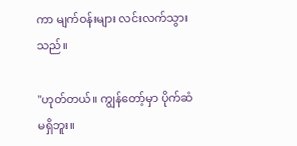ကာ မျက်ဝန်းများ လင်းလက်သွားသည်။

"ဟုတ်တယ်။ ကျွန်တော့်မှာ ပိုက်ဆံမရှိဘူး။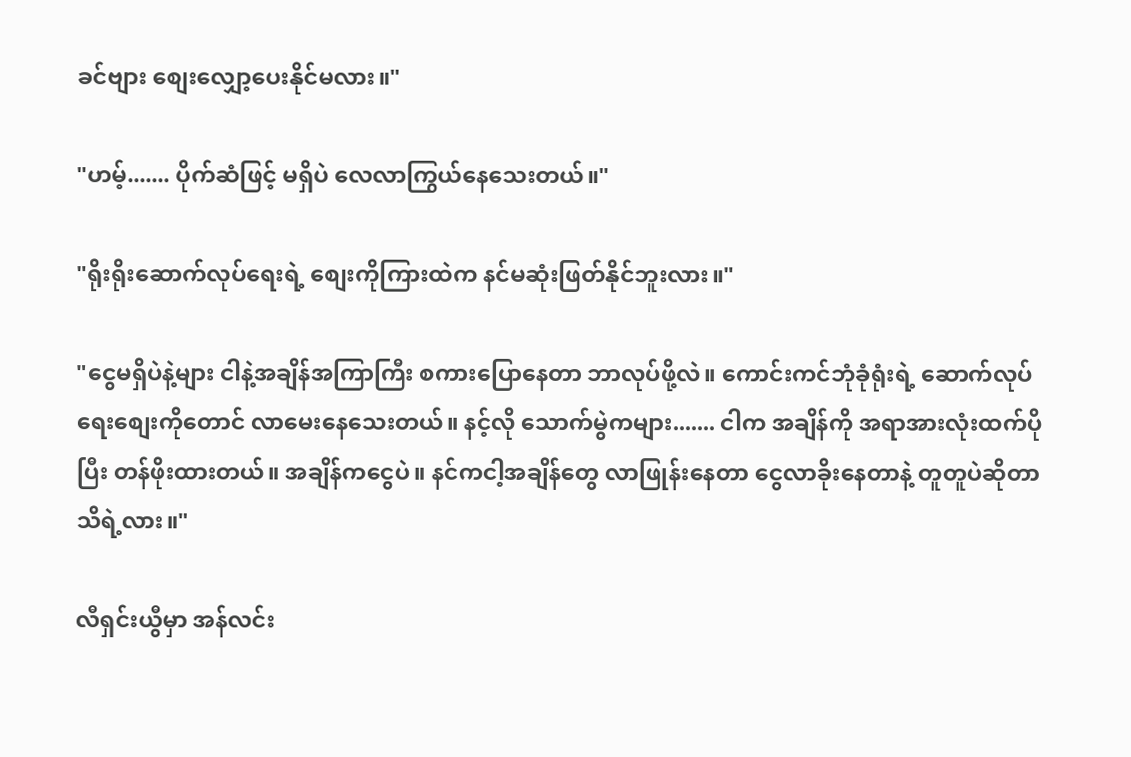ခင်ဗျား စျေးလျှော့ပေးနိုင်မလား။"

"ဟမ့်....... ပိုက်ဆံဖြင့် မရှိပဲ လေလာကြွယ်နေသေးတယ်။"

"ရိုးရိုးဆောက်လုပ်ရေးရဲ့ စျေးကိုကြားထဲက နင်မဆုံးဖြတ်နိုင်ဘူးလား။"

"ငွေမရှိပဲနဲ့များ ငါနဲ့အချိန်အကြာကြီး စကားပြောနေတာ ဘာလုပ်ဖို့လဲ။ ကောင်းကင်ဘုံခုံရုံးရဲ့ ဆောက်လုပ်ရေးစျေးကိုတောင် လာမေးနေသေးတယ်။ နင့်လို သောက်မွဲကများ....... ငါက အချိန်ကို အရာအားလုံးထက်ပိုပြီး တန်ဖိုးထားတယ်။ အချိန်ကငွေပဲ။ နင်ကငါ့အချိန်တွေ လာဖြုန်းနေတာ ငွေလာခိုးနေတာနဲ့ တူတူပဲဆိုတာ သိရဲ့လား။"

လီရှင်းယွီမှာ အန်လင်း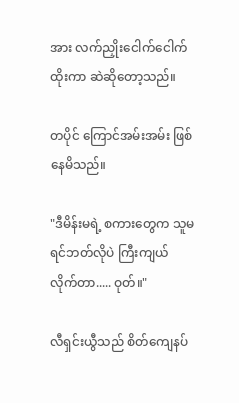အား လက်ညှိုးငေါက်ငေါက်ထိုးကာ ဆဲဆိုတော့သည်။

တပိုင် ကြောင်အမ်းအမ်း ဖြစ်နေမိသည်။

"ဒီမိန်းမရဲ့ စကားတွေက သူမ ရင်ဘတ်လိုပဲ ကြီးကျယ်လိုက်တာ..... ဝုတ်။"

လီရှင်းယွီသည် စိတ်ကျေနပ်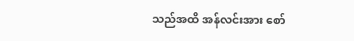သည်အထိ အန်လင်းအား စော်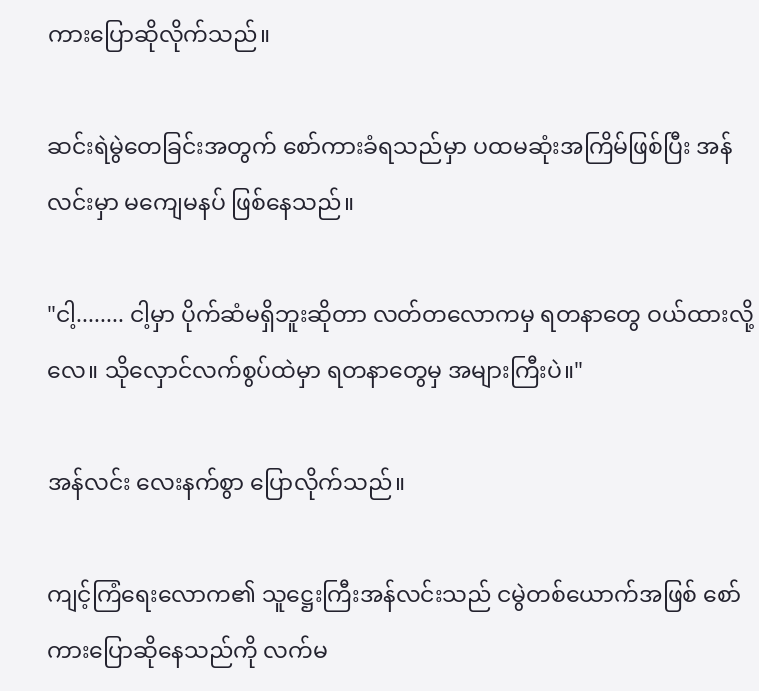ကားပြောဆိုလိုက်သည်။

ဆင်းရဲမွဲတေခြင်းအတွက် စော်ကားခံရသည်မှာ ပထမဆုံးအကြိမ်ဖြစ်ပြီး အန်လင်းမှာ မကျေမနပ် ဖြစ်နေသည်။

"ငါ့........ ငါ့မှာ ပိုက်ဆံမရှိဘူးဆိုတာ လတ်တလောကမှ ရတနာတွေ ဝယ်ထားလို့လေ။ သိုလှောင်လက်စွပ်ထဲမှာ ရတနာတွေမှ အများကြီးပဲ။"

အန်လင်း လေးနက်စွာ ပြောလိုက်သည်။

ကျင့်ကြံရေးလောက၏ သူဋ္ဌေးကြီးအန်လင်းသည် ငမွဲတစ်ယောက်အဖြစ် စော်ကားပြောဆိုနေသည်ကို လက်မ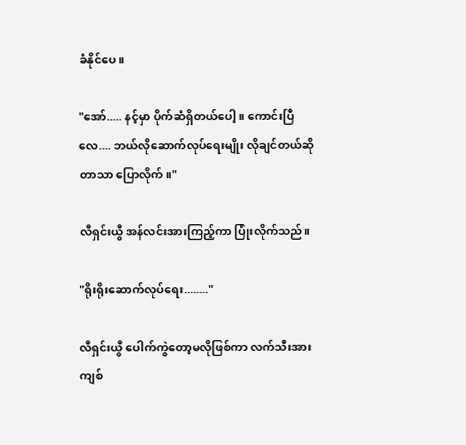ခံနိုင်ပေ။

"အော်..... နင့်မှာ ပိုက်ဆံရှိတယ်ပေါ့။ ကောင်းပြီလေ.... ဘယ်လိုဆောက်လုပ်ရေးမျိုး လိုချင်တယ်ဆိုတာသာ ပြောလိုက်။"

လီရှင်းယွီ အန်လင်းအားကြည့်ကာ ပြုံးလိုက်သည်။

"ရိုးရိုးဆောက်လုပ်ရေး........"

လီရှင်းယွီ ပေါက်ကွဲတော့မလိုဖြစ်ကာ လက်သီးအား ကျစ်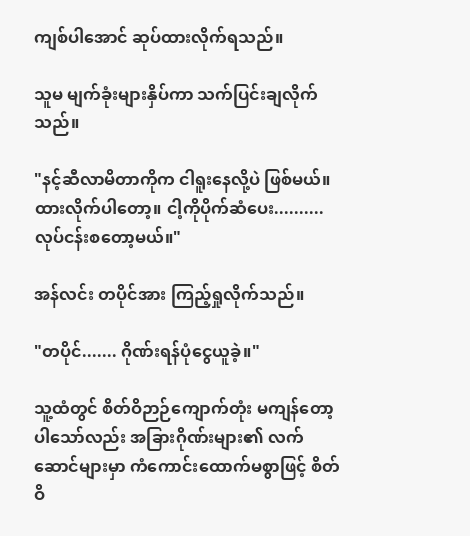ကျစ်ပါအောင် ဆုပ်ထားလိုက်ရသည်။

သူမ မျက်ခုံးများနှိပ်ကာ သက်ပြင်းချလိုက်သည်။

"နင့်ဆီလာမိတာကိုက ငါရူးနေလို့ပဲ ဖြစ်မယ်။ ထားလိုက်ပါတော့။ ငါ့ကိုပိုက်ဆံပေး.......... လုပ်ငန်းစတော့မယ်။"

အန်လင်း တပိုင်အား ကြည့်ရှုလိုက်သည်။

"တပိုင်....... ဂိုဏ်းရန်ပုံငွေယူခဲ့။"

သူ့ထံတွင် စိတ်ဝိဉာဉ်ကျောက်တုံး မကျန်တော့ပါသော်လည်း အခြားဂိုဏ်းများ၏ လက်ဆောင်များမှာ ကံကောင်းထောက်မစွာဖြင့် စိတ်ဝိ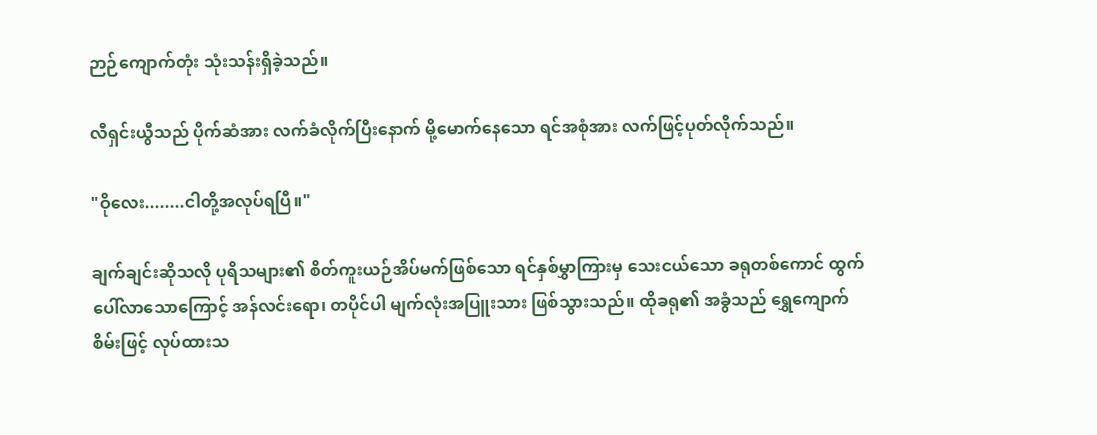ဉာဉ်ကျောက်တုံး သုံးသန်းရှိခဲ့သည်။

လီရှင်းယွီသည် ပိုက်ဆံအား လက်ခံလိုက်ပြီးနောက် မို့မောက်နေသော ရင်အစုံအား လက်ဖြင့်ပုတ်လိုက်သည်။

"ဝိုလေး........ငါတို့အလုပ်ရပြီ။"

ချက်ချင်းဆိုသလို ပုရိသများ၏ စိတ်ကူးယဉ်အိပ်မက်ဖြစ်သော ရင်နှစ်မွှာကြားမှ သေးငယ်သော ခရုတစ်ကောင် ထွက်ပေါ်လာသောကြောင့် အန်လင်းရော၊ တပိုင်ပါ မျက်လုံးအပြူးသား ဖြစ်သွားသည်။ ထိုခရု၏ အခွံသည် ရွှေကျောက်စိမ်းဖြင့် လုပ်ထားသ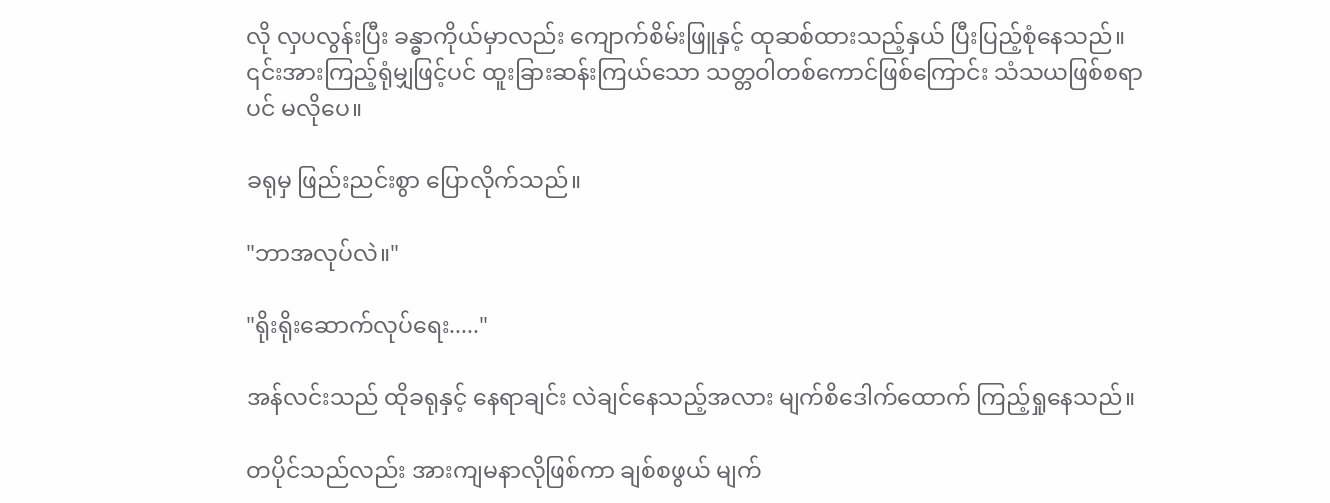လို လှပလွန်းပြီး ခန္ဓာကိုယ်မှာလည်း ကျောက်စိမ်းဖြူနှင့် ထုဆစ်ထားသည့်နှယ် ပြီးပြည့်စုံနေသည်။ ၎င်းအားကြည့်ရုံမျှဖြင့်ပင် ထူးခြားဆန်းကြယ်သော သတ္တဝါတစ်ကောင်ဖြစ်ကြောင်း သံသယဖြစ်စရာပင် မလိုပေ။

ခရုမှ ဖြည်းညင်းစွာ ပြောလိုက်သည်။

"ဘာအလုပ်လဲ။"

"ရိုးရိုးဆောက်လုပ်ရေး....."

အန်လင်းသည် ထိုခရုနှင့် နေရာချင်း လဲချင်နေသည့်အလား မျက်စိဒေါက်ထောက် ကြည့်ရှုနေသည်။

တပိုင်သည်လည်း အားကျမနာလိုဖြစ်ကာ ချစ်စဖွယ် မျက်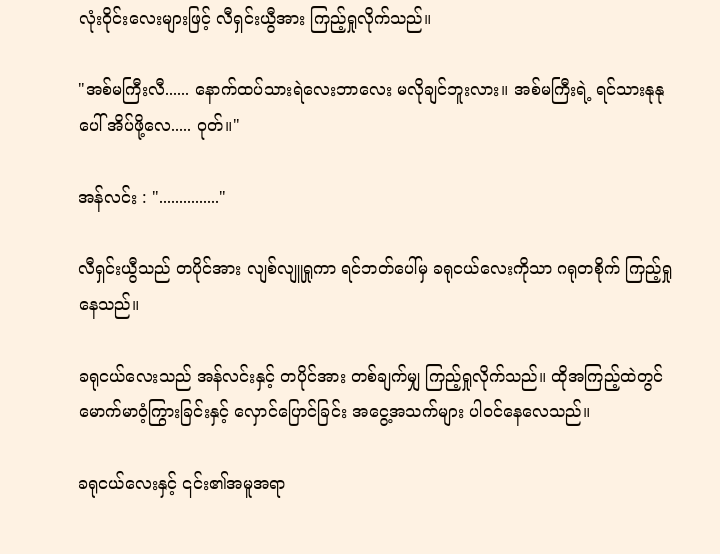လုံးဝိုင်းလေးများဖြင့် လီရှင်းယွီအား ကြည့်ရှုလိုက်သည်။

"အစ်မကြီးလီ...... နောက်ထပ်သားရဲလေးဘာလေး မလိုချင်ဘူးလား။ အစ်မကြီးရဲ့ ရင်သားနုနုပေါ် အိပ်ဖို့လေ..... ဝုတ်။"

အန်လင်း : "..............."

လီရှင်းယွီသည် တပိုင်အား လျစ်လျူရှုကာ ရင်ဘတ်ပေါ်မှ ခရုငယ်လေးကိုသာ ဂရုတစိုက် ကြည့်ရှုနေသည်။

ခရုငယ်လေးသည် အန်လင်းနှင့် တပိုင်အား တစ်ချက်မျှ ကြည့်ရှုလိုက်သည်။ ထိုအကြည့်ထဲတွင် မောက်မာဝံ့ကြွားခြင်းနှင့် လှောင်ပြောင်ခြင်း အငွေ့အသက်များ ပါဝင်နေလေသည်။

ခရုငယ်လေးနှင့် ၎င်း၏အမူအရာ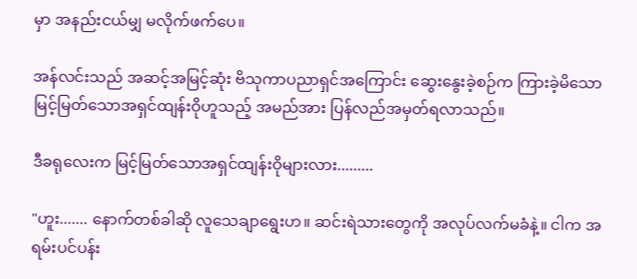မှာ အနည်းငယ်မျှ မလိုက်ဖက်ပေ။

အန်လင်းသည် အဆင့်အမြင့်ဆုံး ဗိသုကာပညာရှင်အကြောင်း ဆွေးနွေးခဲ့စဉ်က ကြားခဲ့မိသော မြင့်မြတ်သောအရှင်ထျန်းဝိုဟူသည့် အမည်အား ပြန်လည်အမှတ်ရလာသည်။

ဒီခရုလေးက မြင့်မြတ်သောအရှင်ထျန်းဝိုများလား.........

"ဟူး....... နောက်တစ်ခါဆို လူသေချာရွေးဟ။ ဆင်းရဲသားတွေကို အလုပ်လက်မခံနဲ့။ ငါက အရမ်းပင်ပန်း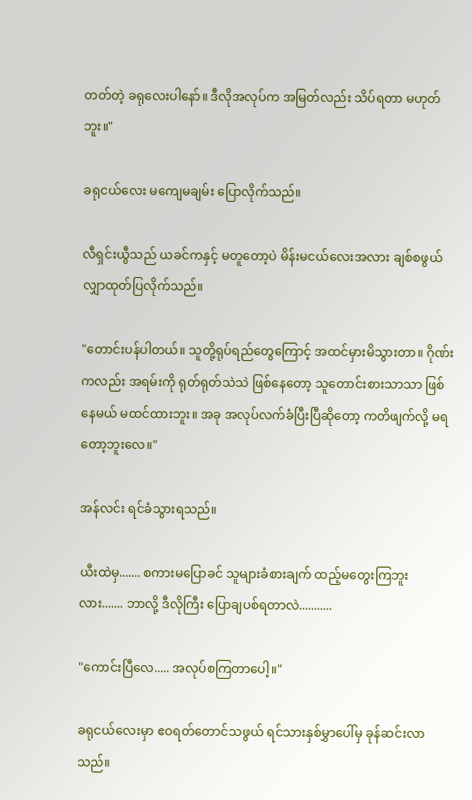တတ်တဲ့ ခရုလေးပါနော်။ ဒီလိုအလုပ်က အမြတ်လည်း သိပ်ရတာ မဟုတ်ဘူး။"

ခရုငယ်လေး မကျေမချမ်း ပြောလိုက်သည်။

လီရှင်းယွီသည် ယခင်ကနှင့် မတူတော့ပဲ မိန်းမငယ်လေးအလား ချစ်စဖွယ် လျှာထုတ်ပြလိုက်သည်။

"တောင်းပန်ပါတယ်။ သူတို့ရုပ်ရည်တွေကြောင့် အထင်မှားမိသွားတာ။ ဂိုဏ်းကလည်း အရမ်းကို ရုတ်ရုတ်သဲသဲ ဖြစ်နေတော့ သူတောင်းစားသာသာ ဖြစ်နေမယ် မထင်ထားဘူး။ အခု အလုပ်လက်ခံပြီးပြီဆိုတော့ ကတိဖျက်လို့ မရတော့ဘူးလေ။"

အန်လင်း ရင်ခံသွားရသည်။

ယီးထဲမှ....... စကားမပြောခင် သူများခံစားချက် ထည့်မတွေးကြဘူးလား....... ဘာလို့ ဒီလိုကြီး ပြောချပစ်ရတာလဲ...........

"ကောင်းပြီလေ..... အလုပ်စကြတာပေါ့။"

ခရုငယ်လေးမှာ ဧဝရတ်တောင်သဖွယ် ရင်သားနှစ်မွှာပေါ်မှ ခုန်ဆင်းလာသည်။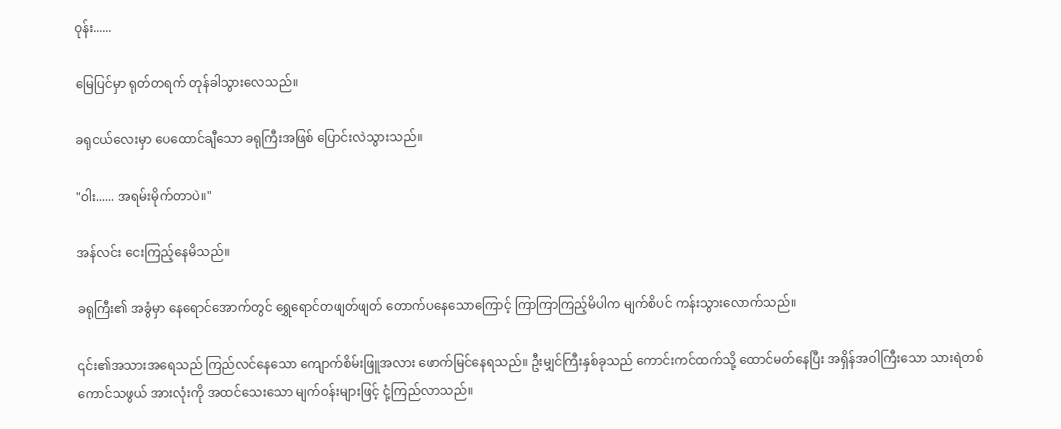ဝုန်း......

မြေပြင်မှာ ရုတ်တရက် တုန်ခါသွားလေသည်။

ခရုငယ်လေးမှာ ပေထောင်ချီသော ခရုကြီးအဖြစ် ပြောင်းလဲသွားသည်။

"ဝါး...... အရမ်းမိုက်တာပဲ။"

အန်လင်း ငေးကြည့်နေမိသည်။

ခရုကြီး၏ အခွံမှာ နေရောင်အောက်တွင် ရွှေရောင်တဖျတ်ဖျတ် တောက်ပနေသောကြောင့် ကြာကြာကြည့်မိပါက မျက်စိပင် ကန်းသွားလောက်သည်။

၎င်း၏အသားအရေသည် ကြည်လင်နေသော ကျောက်စိမ်းဖြူအလား ဖောက်မြင်နေရသည်။ ဦးမျှင်ကြီးနှစ်ခုသည် ကောင်းကင်ထက်သို့ ထောင်မတ်နေပြီး အရှိန်အဝါကြီးသော သားရဲတစ်ကောင်သဖွယ် အားလုံးကို အထင်သေးသော မျက်ဝန်းများဖြင့် ငုံ့ကြည်လာသည်။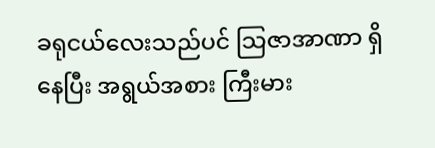ခရုငယ်လေးသည်ပင် သြဇာအာဏာ ရှိနေပြီး အရွယ်အစား ကြီးမား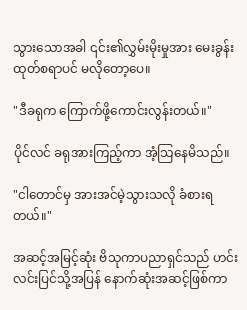သွားသောအခါ ၎င်း၏လွှမ်းမိုးမှုအား မေးခွန်းထုတ်စရာပင် မလိုတော့ပေ။

"ဒီခရုက ကြောက်ဖို့ကောင်းလွန်းတယ်။"

ပိုင်လင် ခရုအားကြည့်ကာ အံ့သြနေမိသည်။

"ငါတောင်မှ အားအင်မဲ့သွားသလို ခံစားရတယ်။"

အဆင့်အမြင့်ဆုံး ဗိသုကာပညာရှင်သည် ဟင်းလင်းပြင်သို့အပြန် နောက်ဆုံးအဆင့်ဖြစ်ကာ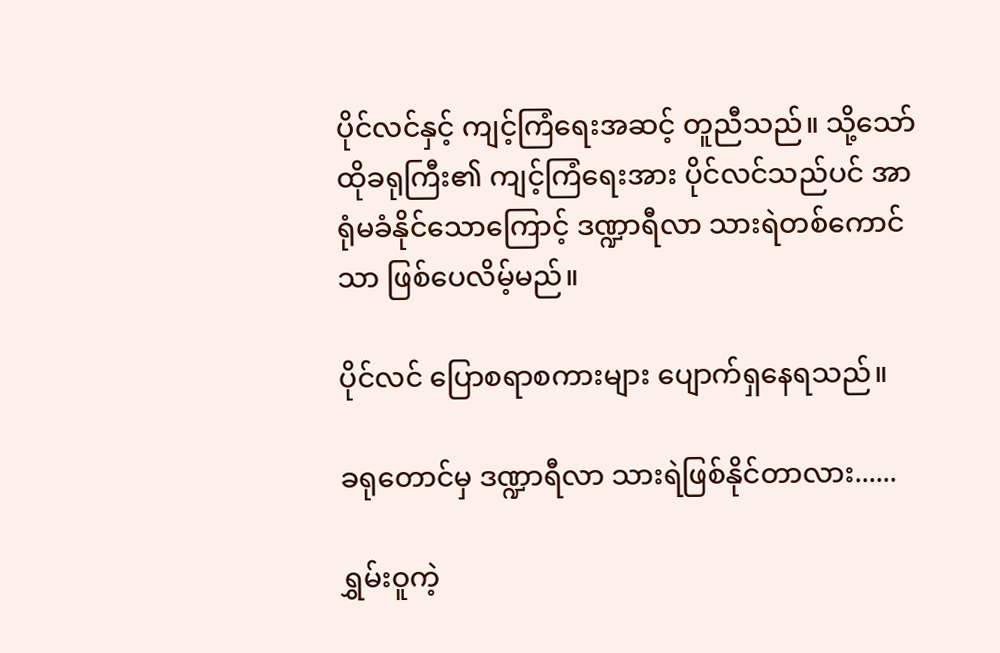ပိုင်လင်နှင့် ကျင့်ကြံရေးအဆင့် တူညီသည်။ သို့သော် ထိုခရုကြီး၏ ကျင့်ကြံရေးအား ပိုင်လင်သည်ပင် အာရုံမခံနိုင်သောကြောင့် ဒဏ္ဍာရီလာ သားရဲတစ်ကောင်သာ ဖြစ်ပေလိမ့်မည်။

ပိုင်လင် ပြောစရာစကားများ ပျောက်ရှနေရသည်။

ခရုတောင်မှ ဒဏ္ဍာရီလာ သားရဲဖြစ်နိုင်တာလား......

ရွှမ်းဝူကဲ့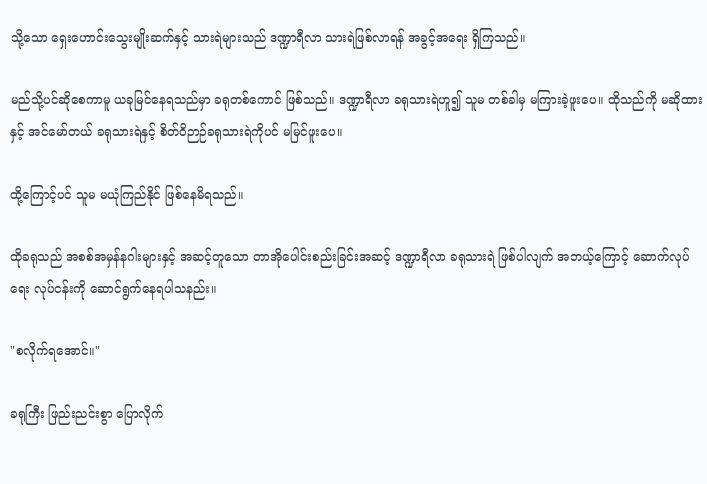သို့သော ရှေးဟောင်းသွေးမျိုးဆက်နှင့် သားရဲများသည် ဒဏ္ဍာရီလာ သားရဲဖြစ်လာရန် အခွင့်အရေး ရှိကြသည်။

မည်သို့ပင်ဆိုစေကာမူ ယခုမြင်နေရသည်မှာ ခရုတစ်ကောင် ဖြစ်သည်။ ဒဏ္ဍာရီလာ ခရုသားရဲဟူ၍ သူမ တစ်ခါမှ မကြားခဲ့ဖူးပေ။ ထိုသည်ကို မဆိုထားနှင့် အင်မော်တယ် ခရုသားရဲနှင့် စိတ်ဝိဉာဉ်ခရုသားရဲကိုပင် မမြင်ဖူးပေ။

ထို့ကြောင့်ပင် သူမ မယုံကြည်နိုင် ဖြစ်နေမိရသည်။

ထိုခရုသည် အစစ်အမှန်နဂါးများနှင့် အဆင့်တူသော တာအိုပေါင်းစည်းခြင်းအဆင့် ဒဏ္ဍာရီလာ ခရုသားရဲ ဖြစ်ပါလျက် အဘယ့်ကြောင့် ဆောက်လုပ်ရေး လုပ်ငန်းကို ဆောင်ရွက်နေရပါသနည်း။

"စလိုက်ရအောင်။"

ခရုကြီး ဖြည်းညင်းစွာ ပြောလိုက်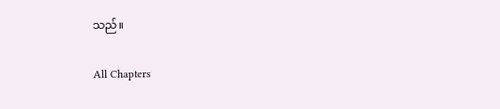သည်။

All Chapters